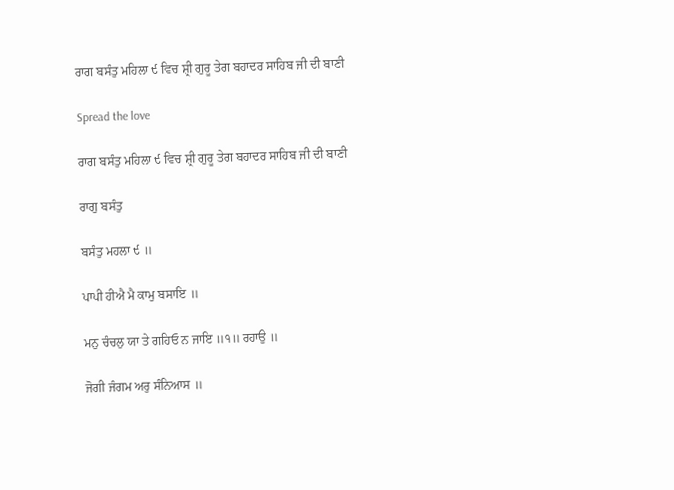ਰਾਗ ਬਸੰਤੁ ਮਹਿਲਾ ੯ ਵਿਚ ਸ਼੍ਰੀ ਗੁਰੂ ਤੇਗ ਬਹਾਦਰ ਸਾਹਿਬ ਜੀ ਦੀ ਬਾਣੀ

Spread the love

ਰਾਗ ਬਸੰਤੁ ਮਹਿਲਾ ੯ ਵਿਚ ਸ਼੍ਰੀ ਗੁਰੂ ਤੇਗ ਬਹਾਦਰ ਸਾਹਿਬ ਜੀ ਦੀ ਬਾਣੀ

ਰਾਗੁ ਬਸੰਤੁ

ਬਸੰਤੁ ਮਹਲਾ ੯ ॥

ਪਾਪੀ ਹੀਐ ਮੈ ਕਾਮੁ ਬਸਾਇ ॥

ਮਨੁ ਚੰਚਲੁ ਯਾ ਤੇ ਗਹਿਓ ਨ ਜਾਇ ॥੧॥ ਰਹਾਉ ॥

ਜੋਗੀ ਜੰਗਮ ਅਰੁ ਸੰਨਿਆਸ ॥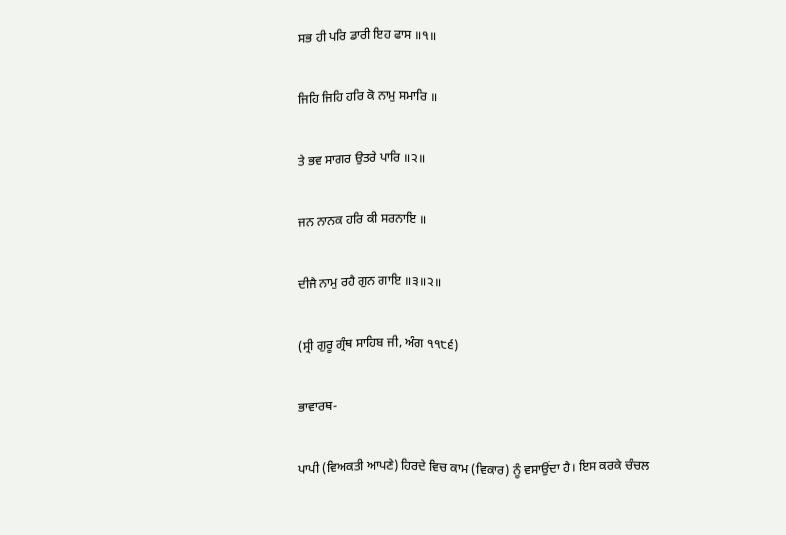ਸਭ ਹੀ ਪਰਿ ਡਾਰੀ ਇਹ ਫਾਸ ॥੧॥

ਜਿਹਿ ਜਿਹਿ ਹਰਿ ਕੋ ਨਾਮੁ ਸਮਾਰਿ ॥

ਤੇ ਭਵ ਸਾਗਰ ਉਤਰੇ ਪਾਰਿ ॥੨॥

ਜਨ ਨਾਨਕ ਹਰਿ ਕੀ ਸਰਨਾਇ ॥

ਦੀਜੈ ਨਾਮੁ ਰਹੈ ਗੁਨ ਗਾਇ ॥੩॥੨॥

(ਸ੍ਰੀ ਗੁਰੂ ਗ੍ਰੰਥ ਸਾਹਿਬ ਜੀ, ਅੰਗ ੧੧੮੬)

ਭਾਵਾਰਥ-

ਪਾਪੀ (ਵਿਅਕਤੀ ਆਪਣੇ) ਹਿਰਦੇ ਵਿਚ ਕਾਮ (ਵਿਕਾਰ) ਨੂੰ ਵਸਾਉਂਦਾ ਹੈ। ਇਸ ਕਰਕੇ ਚੰਚਲ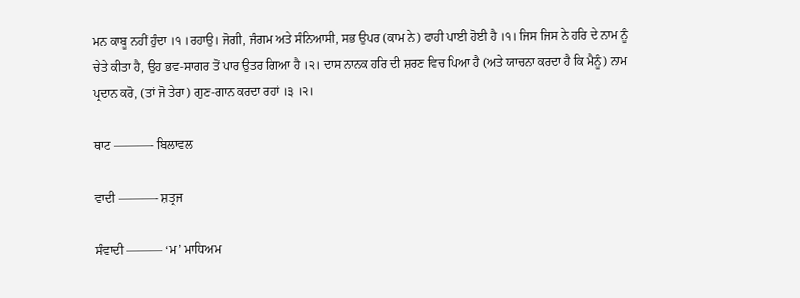ਮਨ ਕਾਬੂ ਨਹੀਂ ਹੁੰਦਾ ।੧ ।ਰਹਾਉ। ਜੋਗੀ, ਜੰਗਮ ਅਤੇ ਸੰਨਿਆਸੀ, ਸਭ ਉਪਰ (ਕਾਮ ਨੇ) ਫਾਹੀ ਪਾਈ ਹੋਈ ਹੈ ।੧। ਜਿਸ ਜਿਸ ਨੇ ਹਰਿ ਦੇ ਨਾਮ ਨੂੰ ਚੇਤੇ ਕੀਤਾ ਹੈ, ਉਹ ਭਵ-ਸਾਗਰ ਤੋਂ ਪਾਰ ਉਤਰ ਗਿਆ ਹੈ ।੨। ਦਾਸ ਨਾਨਕ ਹਰਿ ਦੀ ਸ਼ਰਣ ਵਿਚ ਪਿਆ ਹੈ (ਅਤੇ ਯਾਚਨਾ ਕਰਦਾ ਹੈ ਕਿ ਮੈਨੂੰ) ਨਾਮ ਪ੍ਰਦਾਨ ਕਰੋ, (ਤਾਂ ਜੋ ਤੇਰਾ) ਗੁਣ-ਗਾਨ ਕਰਦਾ ਰਹਾਂ ।੩ ।੨।

ਥਾਟ ———- ਬਿਲਾਵਲ

ਵਾਦੀ ———- ਸ਼ਤ੍ਰਜ

ਸੰਵਾਦੀ ——— ‘ਮ’ ਮਾਧਿਅਮ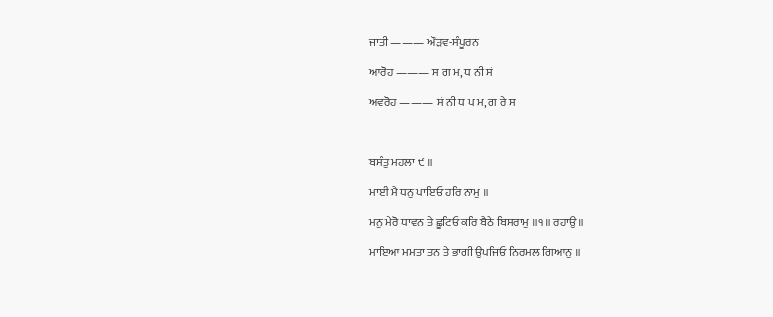ਜਾਤੀ ——— ਔੜਵ-ਸੰਪੂਰਨ

ਆਰੋਹ ——— ਸ ਗ ਮ, ਧ ਨੀ ਸਂ

ਅਵਰੋਹ ——— ਸਂ ਨੀ ਧ ਪ ਮ, ਗ ਰੇ ਸ



ਬਸੰਤੁ ਮਹਲਾ ੯ ॥

ਮਾਈ ਮੈ ਧਨੁ ਪਾਇਓ ਹਰਿ ਨਾਮੁ ॥

ਮਨੁ ਮੇਰੋ ਧਾਵਨ ਤੇ ਛੂਟਿਓ ਕਰਿ ਬੈਠੇ ਬਿਸਰਾਮੁ ॥੧॥ ਰਹਾਉ ॥

ਮਾਇਆ ਮਮਤਾ ਤਨ ਤੇ ਭਾਗੀ ਉਪਜਿਓ ਨਿਰਮਲ ਗਿਆਨੁ ॥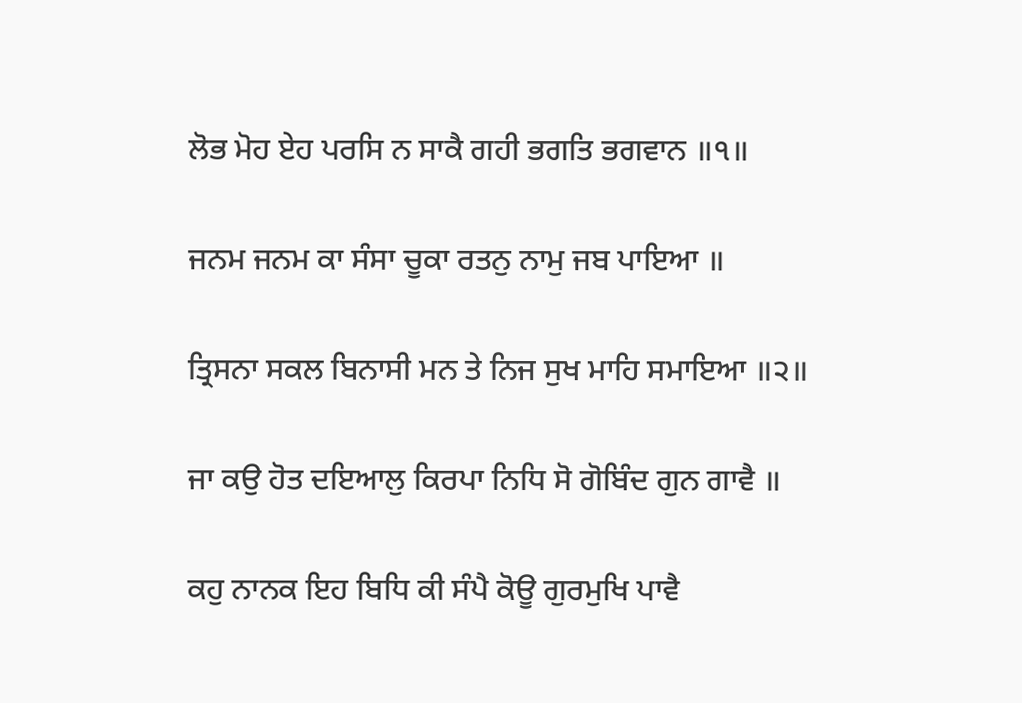ਲੋਭ ਮੋਹ ਏਹ ਪਰਸਿ ਨ ਸਾਕੈ ਗਹੀ ਭਗਤਿ ਭਗਵਾਨ ॥੧॥

ਜਨਮ ਜਨਮ ਕਾ ਸੰਸਾ ਚੂਕਾ ਰਤਨੁ ਨਾਮੁ ਜਬ ਪਾਇਆ ॥

ਤ੍ਰਿਸਨਾ ਸਕਲ ਬਿਨਾਸੀ ਮਨ ਤੇ ਨਿਜ ਸੁਖ ਮਾਹਿ ਸਮਾਇਆ ॥੨॥

ਜਾ ਕਉ ਹੋਤ ਦਇਆਲੁ ਕਿਰਪਾ ਨਿਧਿ ਸੋ ਗੋਬਿੰਦ ਗੁਨ ਗਾਵੈ ॥

ਕਹੁ ਨਾਨਕ ਇਹ ਬਿਧਿ ਕੀ ਸੰਪੈ ਕੋਊ ਗੁਰਮੁਖਿ ਪਾਵੈ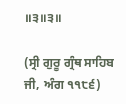॥੩॥੩॥

(ਸ੍ਰੀ ਗੁਰੂ ਗ੍ਰੰਥ ਸਾਹਿਬ ਜੀ, ਅੰਗ ੧੧੮੬)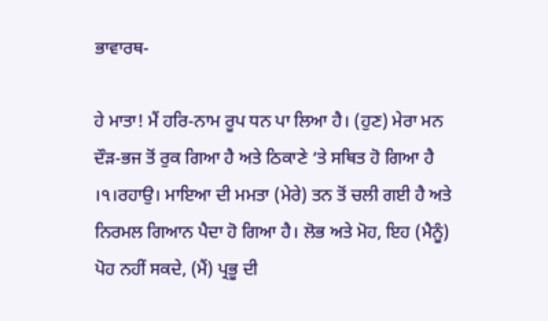ਭਾਵਾਰਥ-

ਹੇ ਮਾਤਾ! ਮੈਂ ਹਰਿ-ਨਾਮ ਰੂਪ ਧਨ ਪਾ ਲਿਆ ਹੈ। (ਹੁਣ) ਮੇਰਾ ਮਨ ਦੌੜ-ਭਜ ਤੋਂ ਰੁਕ ਗਿਆ ਹੈ ਅਤੇ ਠਿਕਾਣੇ ‘ਤੇ ਸਥਿਤ ਹੋ ਗਿਆ ਹੈ ।੧।ਰਹਾਉ। ਮਾਇਆ ਦੀ ਮਮਤਾ (ਮੇਰੇ) ਤਨ ਤੋਂ ਚਲੀ ਗਈ ਹੈ ਅਤੇ ਨਿਰਮਲ ਗਿਆਨ ਪੈਦਾ ਹੋ ਗਿਆ ਹੈ। ਲੋਭ ਅਤੇ ਮੋਹ, ਇਹ (ਮੈਨੂੰ) ਪੋਹ ਨਹੀਂ ਸਕਦੇ, (ਮੈਂ) ਪ੍ਰਭੂ ਦੀ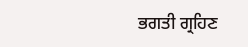ਭਗਤੀ ਗ੍ਰਹਿਣ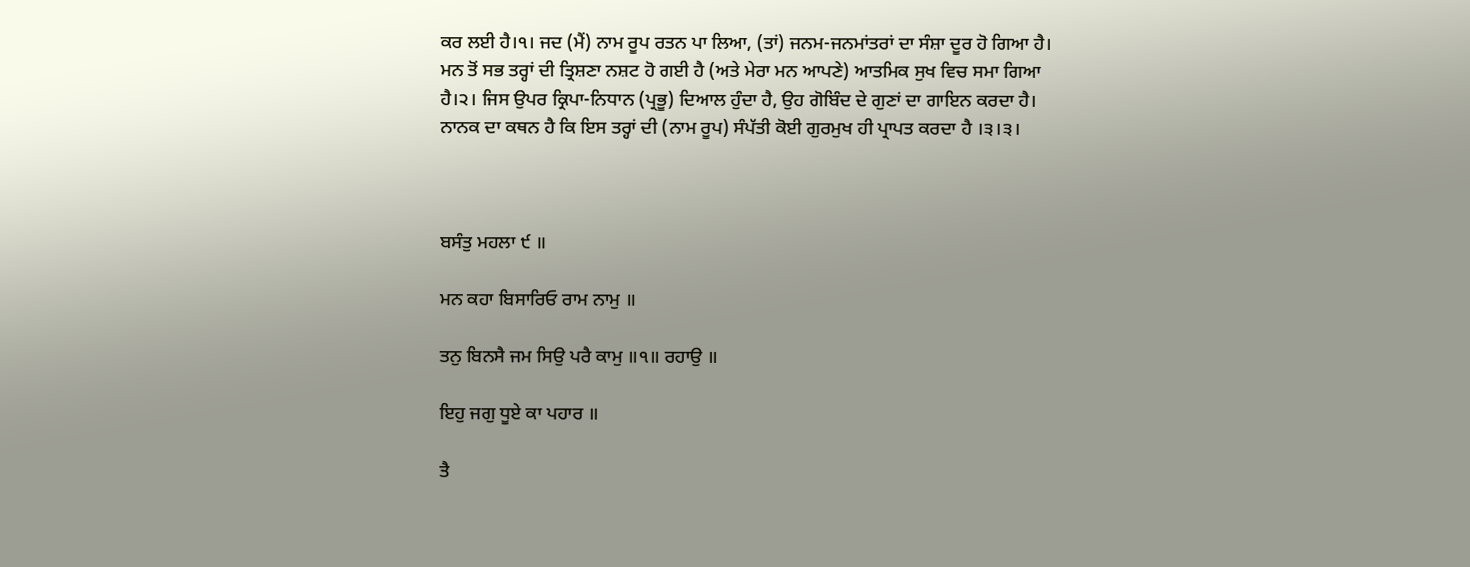ਕਰ ਲਈ ਹੈ।੧। ਜਦ (ਮੈਂ) ਨਾਮ ਰੂਪ ਰਤਨ ਪਾ ਲਿਆ, (ਤਾਂ) ਜਨਮ-ਜਨਮਾਂਤਰਾਂ ਦਾ ਸੰਸ਼ਾ ਦੂਰ ਹੋ ਗਿਆ ਹੈ। ਮਨ ਤੋਂ ਸਭ ਤਰ੍ਹਾਂ ਦੀ ਤ੍ਰਿਸ਼ਣਾ ਨਸ਼ਟ ਹੋ ਗਈ ਹੈ (ਅਤੇ ਮੇਰਾ ਮਨ ਆਪਣੇ) ਆਤਮਿਕ ਸੁਖ ਵਿਚ ਸਮਾ ਗਿਆ ਹੈ।੨। ਜਿਸ ਉਪਰ ਕ੍ਰਿਪਾ-ਨਿਧਾਨ (ਪ੍ਰਭੂ) ਦਿਆਲ ਹੁੰਦਾ ਹੈ, ਉਹ ਗੋਬਿੰਦ ਦੇ ਗੁਣਾਂ ਦਾ ਗਾਇਨ ਕਰਦਾ ਹੈ। ਨਾਨਕ ਦਾ ਕਥਨ ਹੈ ਕਿ ਇਸ ਤਰ੍ਹਾਂ ਦੀ (ਨਾਮ ਰੂਪ) ਸੰਪੱਤੀ ਕੋਈ ਗੁਰਮੁਖ ਹੀ ਪ੍ਰਾਪਤ ਕਰਦਾ ਹੈ ।੩।੩।



ਬਸੰਤੁ ਮਹਲਾ ੯ ॥

ਮਨ ਕਹਾ ਬਿਸਾਰਿਓ ਰਾਮ ਨਾਮੁ ॥

ਤਨੁ ਬਿਨਸੈ ਜਮ ਸਿਉ ਪਰੈ ਕਾਮੁ ॥੧॥ ਰਹਾਉ ॥

ਇਹੁ ਜਗੁ ਧੂਏ ਕਾ ਪਹਾਰ ॥

ਤੈ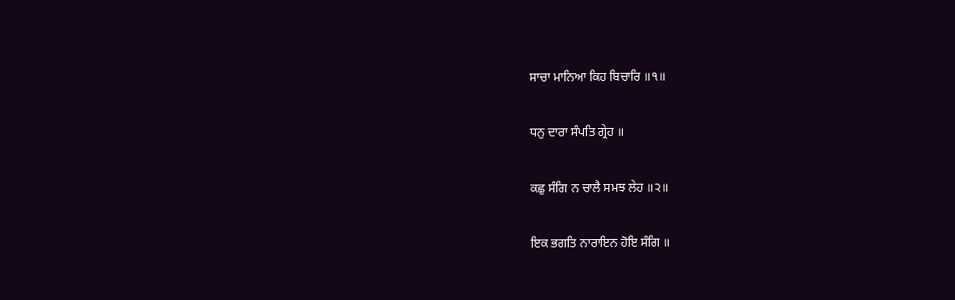ਸਾਚਾ ਮਾਨਿਆ ਕਿਹ ਬਿਚਾਰਿ ॥੧॥

ਧਨੁ ਦਾਰਾ ਸੰਪਤਿ ਗ੍ਰੇਹ ॥

ਕਛੁ ਸੰਗਿ ਨ ਚਾਲੈ ਸਮਝ ਲੇਹ ॥੨॥

ਇਕ ਭਗਤਿ ਨਾਰਾਇਨ ਹੋਇ ਸੰਗਿ ॥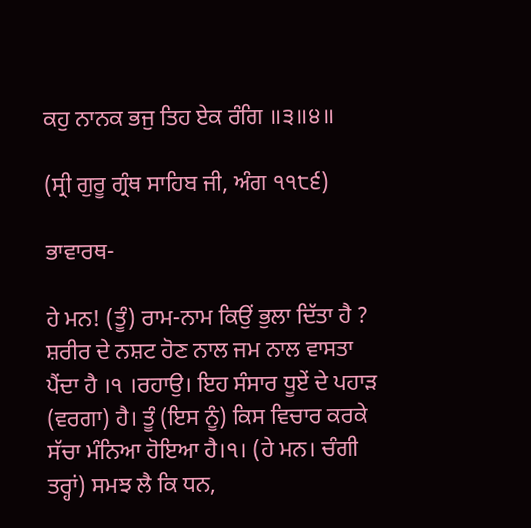ਕਹੁ ਨਾਨਕ ਭਜੁ ਤਿਹ ਏਕ ਰੰਗਿ ॥੩॥੪॥

(ਸ੍ਰੀ ਗੁਰੂ ਗ੍ਰੰਥ ਸਾਹਿਬ ਜੀ, ਅੰਗ ੧੧੮੬)

ਭਾਵਾਰਥ-

ਹੇ ਮਨ! (ਤੂੰ) ਰਾਮ-ਨਾਮ ਕਿਉਂ ਭੁਲਾ ਦਿੱਤਾ ਹੈ ? ਸ਼ਰੀਰ ਦੇ ਨਸ਼ਟ ਹੋਣ ਨਾਲ ਜਮ ਨਾਲ ਵਾਸਤਾ ਪੈਂਦਾ ਹੈ ।੧ ।ਰਹਾਉ। ਇਹ ਸੰਸਾਰ ਧੂਏਂ ਦੇ ਪਹਾੜ (ਵਰਗਾ) ਹੈ। ਤੂੰ (ਇਸ ਨੂੰ) ਕਿਸ ਵਿਚਾਰ ਕਰਕੇ ਸੱਚਾ ਮੰਨਿਆ ਹੋਇਆ ਹੈ।੧। (ਹੇ ਮਨ। ਚੰਗੀ ਤਰ੍ਹਾਂ) ਸਮਝ ਲੈ ਕਿ ਧਨ,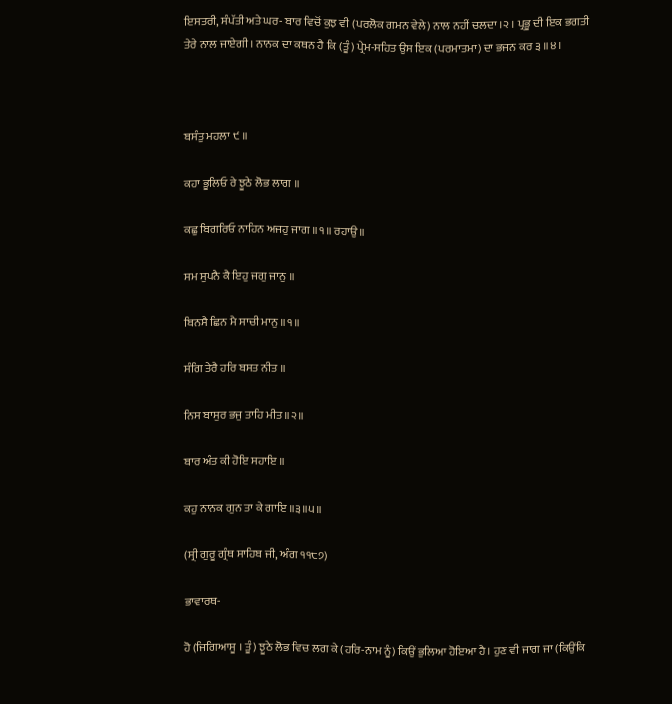ਇਸਤਰੀ, ਸੰਪੱਤੀ ਅਤੇ ਘਰ- ਬਾਰ ਵਿਚੋਂ ਕੁਝ ਵੀ (ਪਰਲੋਕ ਗਮਨ ਵੇਲੇ) ਨਾਲ ਨਹੀਂ ਚਲਦਾ ।੨ । ਪ੍ਰਭੂ ਦੀ ਇਕ ਭਗਤੀ ਤੇਰੇ ਨਾਲ ਜਾਏਗੀ। ਨਾਨਕ ਦਾ ਕਥਨ ਹੈ ਕਿ (ਤੂੰ) ਪ੍ਰੇਮ-ਸਹਿਤ ਉਸ ਇਕ (ਪਰਮਾਤਮਾ) ਦਾ ਭਜਨ ਕਰ ੩ ॥੪।



ਬਸੰਤੁ ਮਹਲਾ ੯ ॥

ਕਹਾ ਭੂਲਿਓ ਰੇ ਝੂਠੇ ਲੋਭ ਲਾਗ ॥

ਕਛੁ ਬਿਗਰਿਓ ਨਾਹਿਨ ਅਜਹੁ ਜਾਗ ॥੧॥ ਰਹਾਉ ॥

ਸਮ ਸੁਪਨੈ ਕੈ ਇਹੁ ਜਗੁ ਜਾਨੁ ॥

ਬਿਨਸੈ ਛਿਨ ਮੈ ਸਾਚੀ ਮਾਨੁ ॥੧॥

ਸੰਗਿ ਤੇਰੈ ਹਰਿ ਬਸਤ ਨੀਤ ॥

ਨਿਸ ਬਾਸੁਰ ਭਜੁ ਤਾਹਿ ਮੀਤ ॥੨॥

ਬਾਰ ਅੰਤ ਕੀ ਹੋਇ ਸਹਾਇ ॥

ਕਹੁ ਨਾਨਕ ਗੁਨ ਤਾ ਕੇ ਗਾਇ ॥੩॥੫॥

(ਸ੍ਰੀ ਗੁਰੂ ਗ੍ਰੰਥ ਸਾਹਿਬ ਜੀ, ਅੰਗ ੧੧੮੭)

ਭਾਵਾਰਥ-

ਹੋ (ਜਿਗਿਆਸੂ । ਤੂੰ) ਝੂਠੇ ਲੋਭ ਵਿਚ ਲਗ ਕੇ (ਹਰਿ-ਨਾਮ ਨੂੰ) ਕਿਉਂ ਭੁਲਿਆ ਹੋਇਆ ਹੈ। ਹੁਣ ਵੀ ਜਾਗ ਜਾ (ਕਿਉਂਕਿ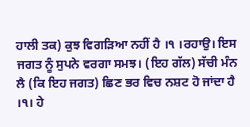ਹਾਲੀ ਤਕ) ਕੁਝ ਵਿਗੜਿਆ ਨਹੀਂ ਹੈ ।੧ ।ਰਹਾਉ। ਇਸ ਜਗਤ ਨੂੰ ਸੁਪਨੇ ਵਰਗਾ ਸਮਝ। (ਇਹ ਗੱਲ) ਸੱਚੀ ਮੰਨ ਲੈ (ਕਿ ਇਹ ਜਗਤ) ਛਿਣ ਭਰ ਵਿਚ ਨਸ਼ਟ ਹੋ ਜਾਂਦਾ ਹੈ ।੧। ਹੇ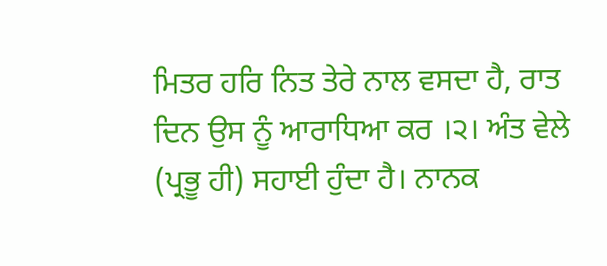ਮਿਤਰ ਹਰਿ ਨਿਤ ਤੇਰੇ ਨਾਲ ਵਸਦਾ ਹੈ, ਰਾਤ ਦਿਨ ਉਸ ਨੂੰ ਆਰਾਧਿਆ ਕਰ ।੨। ਅੰਤ ਵੇਲੇ (ਪ੍ਰਭੂ ਹੀ) ਸਹਾਈ ਹੁੰਦਾ ਹੈ। ਨਾਨਕ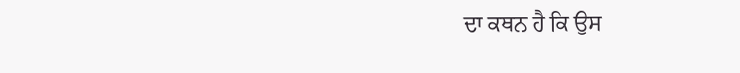ਦਾ ਕਥਨ ਹੈ ਕਿ ਉਸ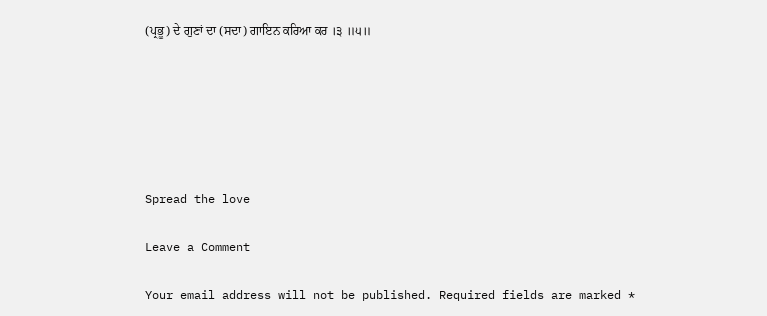(ਪ੍ਰਭੂ) ਦੇ ਗੁਣਾਂ ਦਾ (ਸਦਾ) ਗਾਇਨ ਕਰਿਆ ਕਰ ।੩ ॥੫॥






Spread the love

Leave a Comment

Your email address will not be published. Required fields are marked *